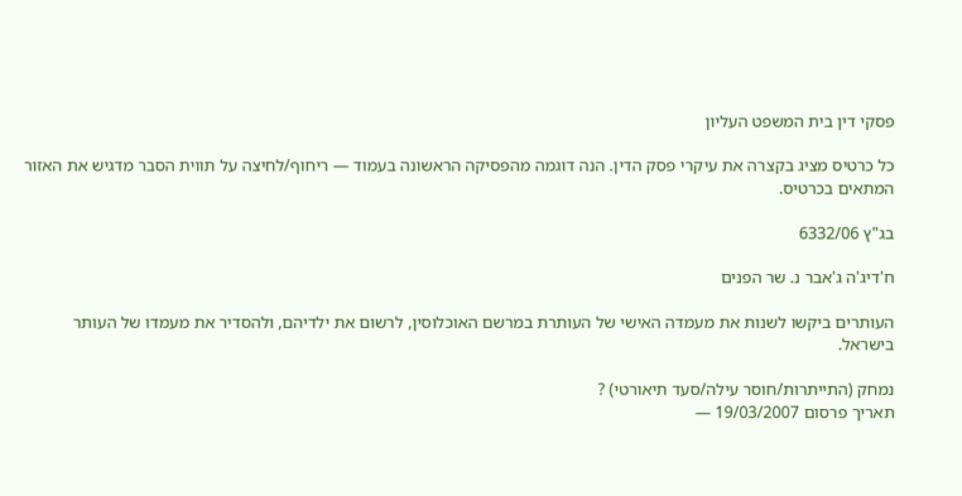פסקי דין בית המשפט העליון

כל כרטיס מציג בקצרה את עיקרי פסק הדין. הנה דוגמה מהפסיקה הראשונה בעמוד — ריחוף/לחיצה על תווית הסבר מדגיש את האזור המתאים בכרטיס.

בג"ץ 6332/06

ח'דיג'ה ג'אבר נ. שר הפנים

העותרים ביקשו לשנות את מעמדה האישי של העותרת במרשם האוכלוסין, לרשום את ילדיהם, ולהסדיר את מעמדו של העותר בישראל.

נמחק (התייתרות/חוסר עילה/סעד תיאורטי) ?
תאריך פרסום 19/03/2007 —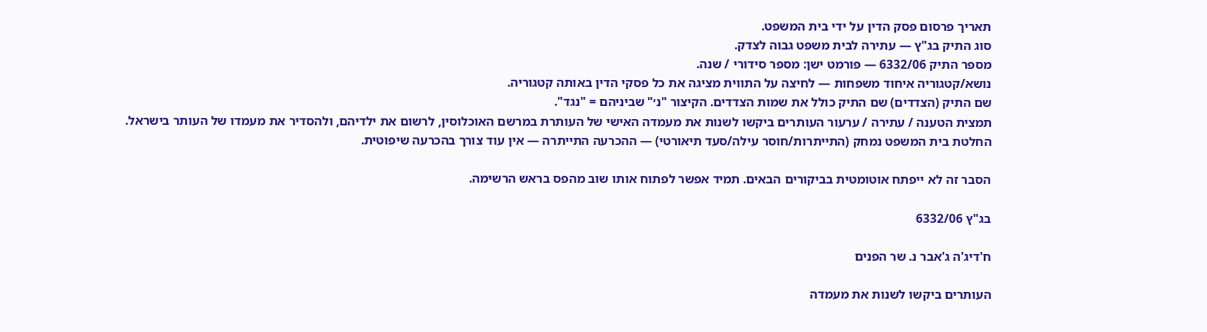תאריך פרסום פסק הדין על ידי בית המשפט.
סוג התיק בג"ץ — עתירה לבית משפט גבוה לצדק.
מספר התיק 6332/06 — פורמט ישן: מספר סידורי / שנה.
נושא/קטגוריה איחוד משפחות — לחיצה על התווית מציגה את כל פסקי הדין באותה קטגוריה.
שם התיק (הצדדים) שם התיק כולל את שמות הצדדים. הקיצור "נ׳" שביניהם = "נגד".
תמצית הטענה / עתירה / ערעור העותרים ביקשו לשנות את מעמדה האישי של העותרת במרשם האוכלוסין, לרשום את ילדיהם, ולהסדיר את מעמדו של העותר בישראל.
החלטת בית המשפט נמחק (התייתרות/חוסר עילה/סעד תיאורטי) — ההכרעה התייתרה — אין עוד צורך בהכרעה שיפוטית.

הסבר זה לא ייפתח אוטומטית בביקורים הבאים. תמיד אפשר לפתוח אותו שוב מהפס בראש הרשימה.

בג"ץ 6332/06

ח'דיג'ה ג'אבר נ. שר הפנים

העותרים ביקשו לשנות את מעמדה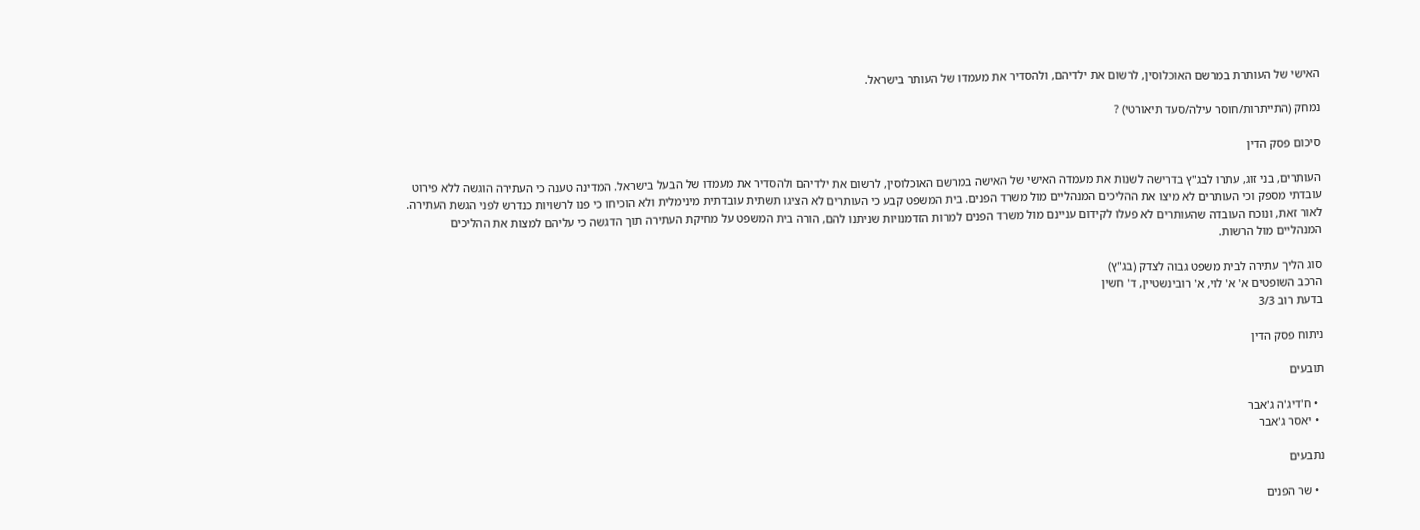האישי של העותרת במרשם האוכלוסין, לרשום את ילדיהם, ולהסדיר את מעמדו של העותר בישראל.

נמחק (התייתרות/חוסר עילה/סעד תיאורטי) ?

סיכום פסק הדין

העותרים, בני זוג, עתרו לבג"ץ בדרישה לשנות את מעמדה האישי של האישה במרשם האוכלוסין, לרשום את ילדיהם ולהסדיר את מעמדו של הבעל בישראל. המדינה טענה כי העתירה הוגשה ללא פירוט עובדתי מספק וכי העותרים לא מיצו את ההליכים המנהליים מול משרד הפנים. בית המשפט קבע כי העותרים לא הציגו תשתית עובדתית מינימלית ולא הוכיחו כי פנו לרשויות כנדרש לפני הגשת העתירה. לאור זאת, ונוכח העובדה שהעותרים לא פעלו לקידום עניינם מול משרד הפנים למרות הזדמנויות שניתנו להם, הורה בית המשפט על מחיקת העתירה תוך הדגשה כי עליהם למצות את ההליכים המנהליים מול הרשות.

סוג הליך עתירה לבית משפט גבוה לצדק (בג"ץ)
הרכב השופטים א' א' לוי, א' רובינשטיין, ד' חשין
בדעת רוב 3/3

ניתוח פסק הדין

תובעים

  • ח'דיג'ה ג'אבר
  • יאסר ג'אבר

נתבעים

  • שר הפנים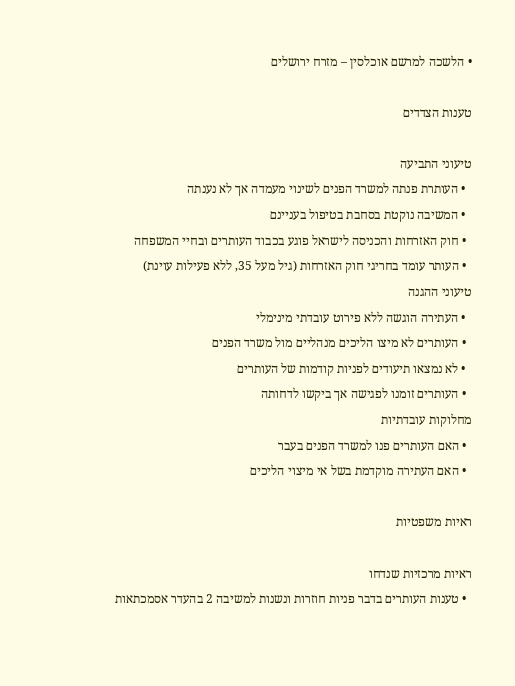• הלשכה למרשם אוכלסין – מזרח ירושלים

טענות הצדדים

טיעוני התביעה
  • העותרת פנתה למשרד הפנים לשינוי מעמדה אך לא נענתה
  • המשיבה נוקטת בסחבת בטיפול בעניינם
  • חוק האזרחות והכניסה לישראל פוגע בכבוד העותרים ובחיי המשפחה
  • העותר עומד בחריגי חוק האזרחות (גיל מעל 35, ללא פעילות עוינת)
טיעוני ההגנה
  • העתירה הוגשה ללא פירוט עובדתי מינימלי
  • העותרים לא מיצו הליכים מנהליים מול משרד הפנים
  • לא נמצאו תיעודים לפניות קודמות של העותרים
  • העותרים זומנו לפגישה אך ביקשו לדחותה
מחלוקות עובדתיות
  • האם העותרים פנו למשרד הפנים בעבר
  • האם העתירה מוקדמת בשל אי מיצוי הליכים

ראיות משפטיות

ראיות מרכזיות שנדחו
  • טענות העותרים בדבר פניות חוזרות ונשנות למשיבה 2 בהעדר אסמכתאות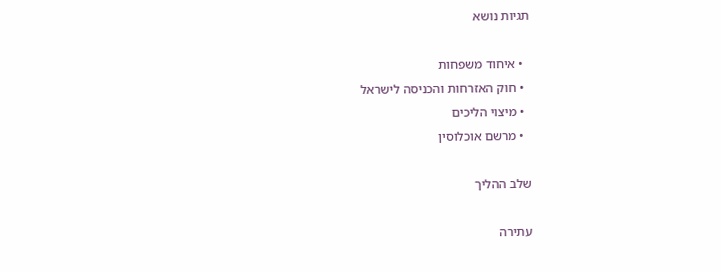תגיות נושא

  • איחוד משפחות
  • חוק האזרחות והכניסה לישראל
  • מיצוי הליכים
  • מרשם אוכלוסין

שלב ההליך

עתירה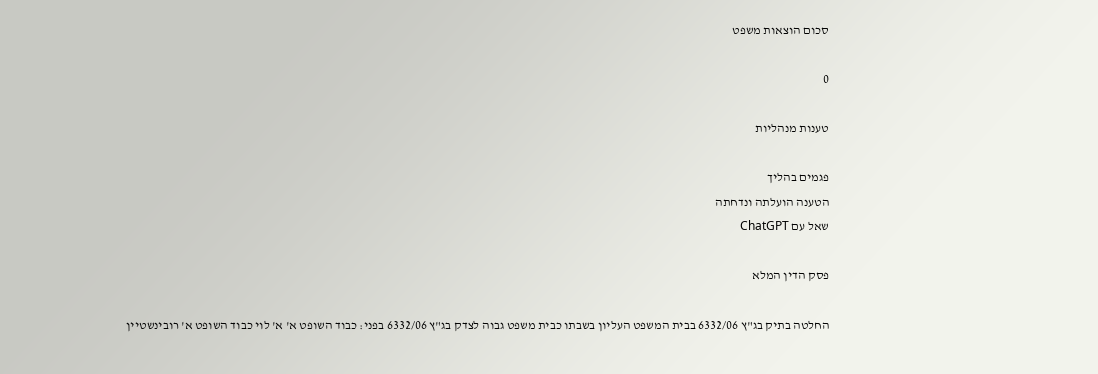סכום הוצאות משפט

0

טענות מנהליות

פגמים בהליך
הטענה הועלתה ונדחתה
שאל עם ChatGPT

פסק הדין המלא

החלטה בתיק בג"ץ 6332/06 בבית המשפט העליון בשבתו כבית משפט גבוה לצדק בג"ץ 6332/06 בפני: כבוד השופט א' א' לוי כבוד השופט א' רובינשטיין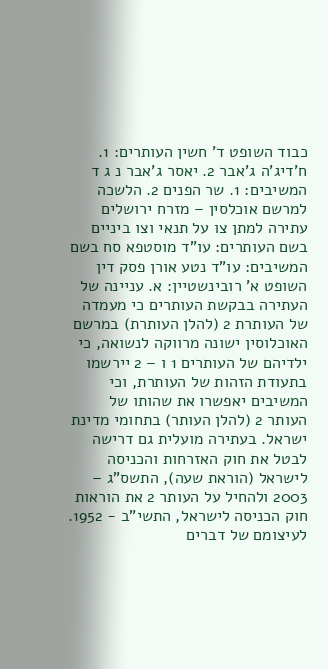כבוד השופט ד' חשין העותרים: 1. ח'דיג'ה ג'אבר 2. יאסר ג'אבר נ ג ד המשיבים: 1. שר הפנים 2. הלשכה למרשם אוכלסין – מזרח ירושלים עתירה למתן צו על תנאי וצו ביניים בשם העותרים: עו"ד מוסטפא סח בשם המשיבים: עו"ד נטע אורן פסק דין השופט א' רובינשטיין: א. עניינה של העתירה בבקשת העותרים כי מעמדה של העותרת 2 (להלן העותרת) במרשם האוכלוסין ישונה מרווקה לנשואה, כי ילדיהם של העותרים 1 ו – 2 יירשמו בתעודת הזהות של העותרת, וכי המשיבים יאפשרו את שהותו של העותר 2 (להלן העותר) בתחומי מדינת ישראל. בעתירה מועלית גם דרישה לבטל את חוק האזרחות והכניסה לישראל (הוראת שעה), התשס"ג – 2003 ולהחיל על העותר 2 את הוראות חוק הכניסה לישראל, התשי"ב - 1952. לעיצומם של דברים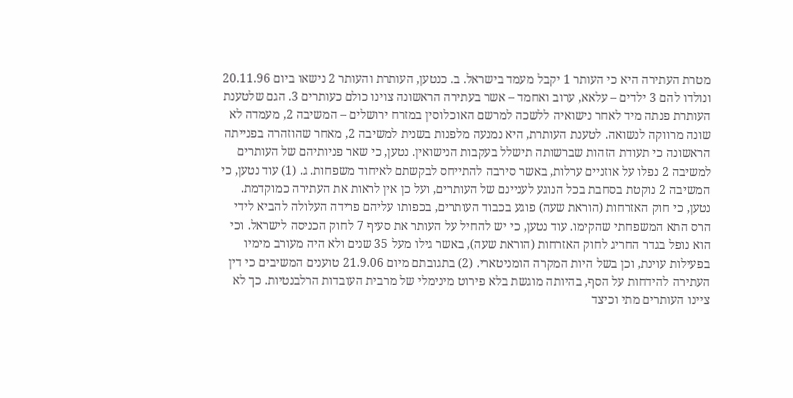מטרת העתירה היא כי העותר 1 יקבל מעמד בישראל. ב. כנטען, העותרת והעותר 2 נישאו ביום 20.11.96 ונולדו להם 3 ילדים – עלאא, ערוב ואחמד – אשר בעתירה הראשונה צוינו כולם כעותרים 3. הגם שלטענת העותרת פנתה מיד לאחר נישואיה ללשכה למרשם האוכלוסין במזרח ירושלים – המשיבה 2, מעמדה לא שונה מרווקה לנשואה. לטענת העותרת, היא נמנעה מלפנות בשנית למשיבה 2, מאחר שהוזהרה בפנייתה הראשונה כי תעודת הזהות שברשותה תישלל בעקבות הנישואין. נטען, כי שאר פניותיהם של העותרים למשיבה 2 נפלו על אוזניים ערלות, באשר סירבה להתייחס לבקשתם לאיחוד משפחות. ג. (1) עוד נטען, כי המשיבה 2 נוקטת בסחבת בכל הנוגע לעניינם של העותרים, ועל כן אין לראות את העתירה כמוקדמת. נטען, כי חוק האזרחות (הוראת שעה) פוגע בכבוד העותרים, בכפותו עליהם פרידה העלולה להביא לידי הרס התא המשפחתי שהקימו. עוד נטען, כי יש להחיל על העותר את סעיף 7 לחוק הכניסה לישראל. וכי הוא נופל בגדר החריג לחוק האזרחות (הוראת שעה), באשר גילו מעל 35 שנים ולא היה מעורב מימיו בפעילות עוינת, וכן בשל היות המקרה הומניטארי. (2) בתגובתם מיום 21.9.06 טוענים המשיבים כי דין העתירה להידחות על הסף, בהיותה מוגשת בלא פירוט מינימלי של מרבית העובדות הרלבנטיות. כך לא ציינו העותרים מתי וכיצד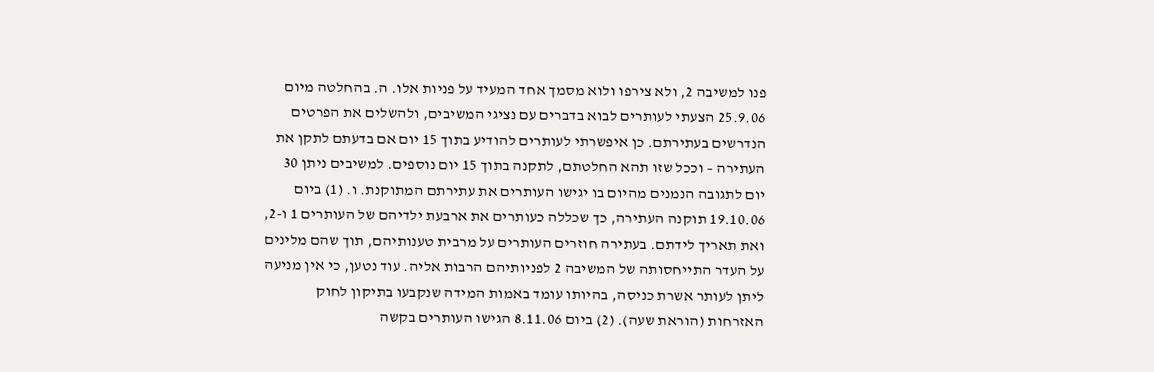פנו למשיבה 2, ולא צירפו ולוא מסמך אחד המעיד על פניות אלו. ה. בהחלטה מיום 25.9.06 הצעתי לעותרים לבוא בדברים עם נציגי המשיבים, ולהשלים את הפרטים הנדרשים בעתירתם. כן איפשרתי לעותרים להודיע בתוך 15 יום אם בדעתם לתקן את העתירה – וככל שזו תהא החלטתם, לתקנה בתוך 15 יום נוספים. למשיבים ניתן 30 יום לתגובה הנמנים מהיום בו יגישו העותרים את עתירתם המתוקנת. ו. (1) ביום 19.10.06 תוקנה העתירה, כך שכללה כעותרים את ארבעת ילדיהם של העותרים 1 ו-2, ואת תאריך לידתם. בעתירה חוזרים העותרים על מרבית טענותיהם, תוך שהם מלינים על העדר התייחסותה של המשיבה 2 לפניותיהם הרבות אליה. עוד נטען, כי אין מניעה ליתן לעותר אשרת כניסה, בהיותו עומד באמות המידה שנקבעו בתיקון לחוק האזרחות (הוראת שעה). (2) ביום 8.11.06 הגישו העותרים בקשה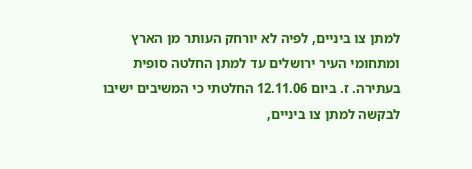למתן צו ביניים, לפיה לא יורחק העותר מן הארץ ומתחומי העיר ירושלים עד למתן החלטה סופית בעתירה. ז. ביום 12.11.06 החלטתי כי המשיבים ישיבו לבקשה למתן צו ביניים,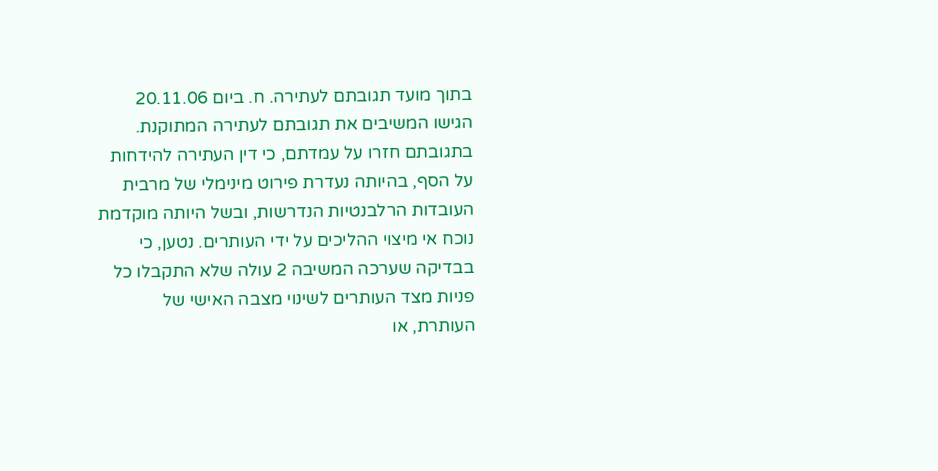בתוך מועד תגובתם לעתירה. ח. ביום 20.11.06 הגישו המשיבים את תגובתם לעתירה המתוקנת. בתגובתם חזרו על עמדתם, כי דין העתירה להידחות על הסף, בהיותה נעדרת פירוט מינימלי של מרבית העובדות הרלבנטיות הנדרשות, ובשל היותה מוקדמת נוכח אי מיצוי ההליכים על ידי העותרים. נטען, כי בבדיקה שערכה המשיבה 2 עולה שלא התקבלו כל פניות מצד העותרים לשינוי מצבה האישי של העותרת, או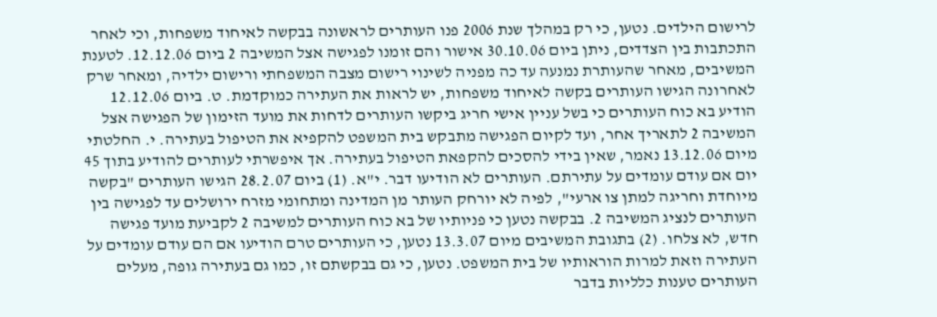לרישום הילדים. נטען, כי רק במהלך שנת 2006 פנו העותרים לראשונה בבקשה לאיחוד משפחות, וכי לאחר התכתבות בין הצדדים, ניתן ביום 30.10.06 אישור והם זומנו לפגישה אצל המשיבה 2 ביום 12.12.06. לטענת המשיבים, מאחר שהעותרת נמנעה עד כה מפניה לשינוי רישום מצבה המשפחתי ורישום ילדיה, ומאחר שרק לאחרונה הגישו העותרים בקשה לאיחוד משפחות, יש לראות את העתירה כמוקדמת. ט. ביום 12.12.06 הודיע בא כוח העותרים כי בשל עניין אישי חריג ביקשו העותרים לדחות את מועד הזימון של הפגישה אצל המשיבה 2 לתאריך אחר, ועד לקיום הפגישה מתבקש בית המשפט להקפיא את הטיפול בעתירה. י. החלטתי מיום 13.12.06 נאמר, שאין בידי להסכים להקפאת הטיפול בעתירה. אך איפשרתי לעותרים להודיע בתוך 45 יום אם עודם עומדים על עתירתם. העותרים לא הודיעו דבר. י"א. (1) ביום 28.2.07 הגישו העותרים "בקשה מיוחדת וחריגה למתן צו ארעי", לפיה לא יורחק העותר מן המדינה ומתחומי מזרח ירושלים עד לפגישה בין העותרים לנציג המשיבה 2. בבקשה נטען כי פניותיו של בא כוח העותרים למשיבה 2 לקביעת מועד פגישה חדש, לא צלחו. (2) בתגובת המשיבים מיום 13.3.07 נטען, כי העותרים טרם הודיעו אם הם עודם עומדים על העתירה וזאת למרות הוראותיו של בית המשפט. נטען, כי גם בבקשתם זו, כמו גם בעתירה גופה, מעלים העותרים טענות כלליות בדבר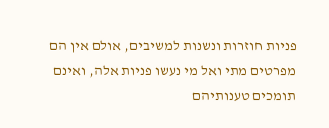פניות חוזרות ונשנות למשיבים, אולם אין הם מפרטים מתי ואל מי נעשו פניות אלה, ואינם תומכים טענותיהם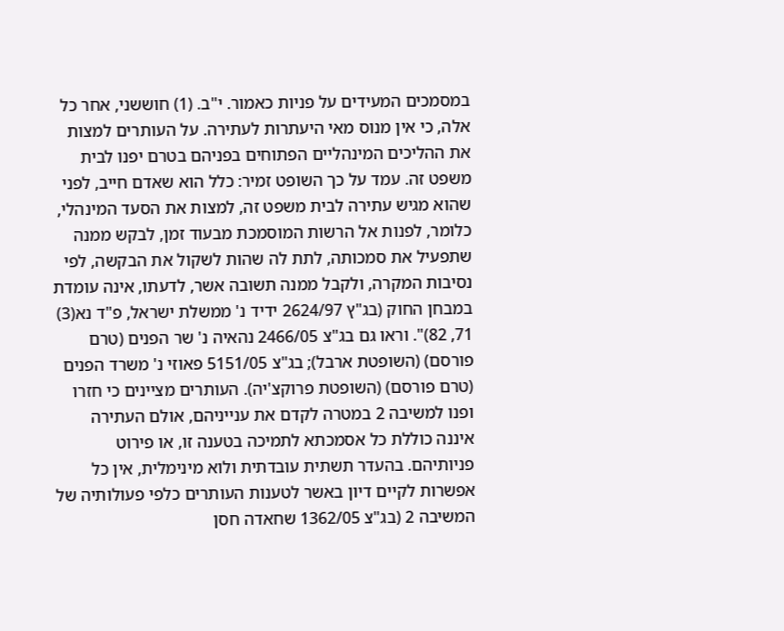במסמכים המעידים על פניות כאמור. י"ב. (1) חוששני, אחר כל אלה, כי אין מנוס מאי היעתרות לעתירה. על העותרים למצות את ההליכים המינהליים הפתוחים בפניהם בטרם יפנו לבית משפט זה. עמד על כך השופט זמיר: כלל הוא שאדם חייב, לפני שהוא מגיש עתירה לבית משפט זה, למצות את הסעד המינהלי, כלומר, לפנות אל הרשות המוסמכת מבעוד זמן, לבקש ממנה שתפעיל את סמכותה, לתת לה שהות לשקול את הבקשה, לפי נסיבות המקרה, ולקבל ממנה תשובה אשר, לדעתו, אינה עומדת במבחן החוק (בג"ץ 2624/97 ידיד נ' ממשלת ישראל, פ"ד נא(3) 71, 82)". וראו גם בג"צ 2466/05 נהאיה נ' שר הפנים (טרם פורסם) (השופטת ארבל); בג"צ 5151/05 פאוזי נ' משרד הפנים (טרם פורסם) (השופטת פרוקצ'יה). העותרים מציינים כי חזרו ופנו למשיבה 2 במטרה לקדם את ענייניהם, אולם העתירה איננה כוללת כל אסמכתא לתמיכה בטענה זו, או פירוט פניותיהם. בהעדר תשתית עובדתית ולוא מינימלית, אין כל אפשרות לקיים דיון באשר לטענות העותרים כלפי פעולותיה של המשיבה 2 (בג"צ 1362/05 שחאדה חסן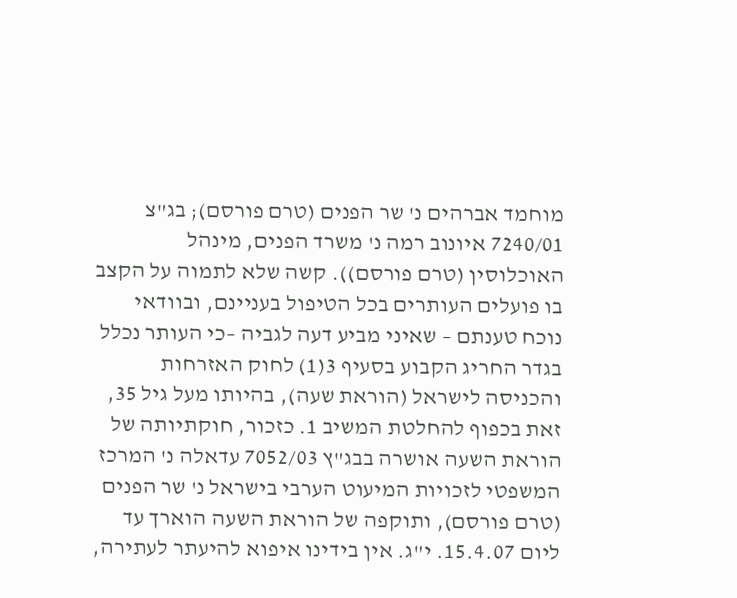מוחמד אברהים נ' שר הפנים (טרם פורסם); בג"צ 7240/01 איונוב רמה נ' משרד הפנים, מינהל האוכלוסין (טרם פורסם)). קשה שלא לתמוה על הקצב בו פועלים העותרים בכל הטיפול בעניינם, ובוודאי נוכח טענתם – שאיני מביע דעה לגביה –כי העותר נכלל בגדר החריג הקבוע בסעיף 3(1) לחוק האזרחות והכניסה לישראל (הוראת שעה), בהיותו מעל גיל 35, זאת בכפוף להחלטת המשיב 1. כזכור, חוקתיותה של הוראת השעה אושרה בבג"ץ 7052/03 עדאלה נ' המרכז המשפטי לזכויות המיעוט הערבי בישראל נ' שר הפנים (טרם פורסם), ותוקפה של הוראת השעה הוארך עד ליום 15.4.07. י"ג. אין בידינו איפוא להיעתר לעתירה,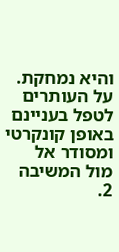והיא נמחקת. על העותרים לטפל בעניינם באופן קונקרטי ומסודר אל מול המשיבה 2.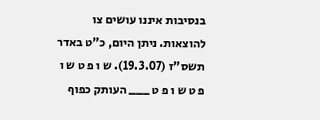בנסיבות איננו עושים צו להוצאות. ניתן היום, כ"ט באדר תשס"ז (19.3.07). ש ו פ ט ש ו פ ט ש ו פ ט ___ העותק כפוף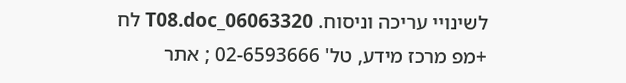לשינויי עריכה וניסוח. 06063320_T08.doc לח +מפ מרכז מידע, טל' 02-6593666 ; אתר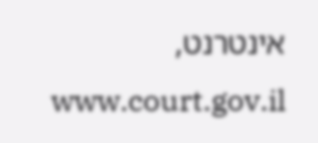אינטרנט, www.court.gov.il